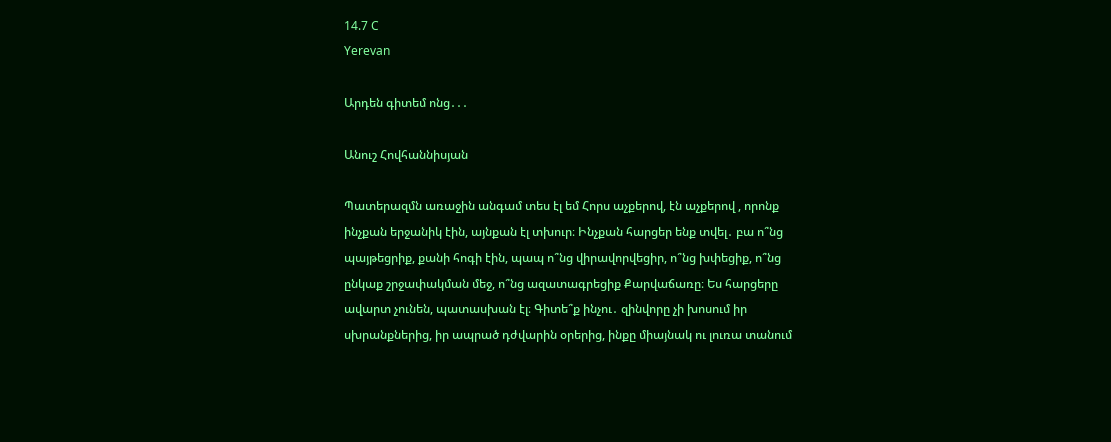14.7 C
Yerevan

Արդեն գիտեմ ոնց․․․

Անուշ Հովհաննիսյան

Պատերազմն առաջին անգամ տես էլ եմ Հորս աչքերով, էն աչքերով , որոնք ինչքան երջանիկ էին, այնքան էլ տխուր։ Ինչքան հարցեր ենք տվել․ բա ո՞նց պայթեցրիք, քանի հոգի էին, պապ ո՞նց վիրավորվեցիր, ո՞նց խփեցիք, ո՞նց ընկաք շրջափակման մեջ, ո՞նց ազատագրեցիք Քարվաճառը։ Ես հարցերը ավարտ չունեն, պատասխան էլ։ Գիտե՞ք ինչու․ զինվորը չի խոսում իր սխրանքներից, իր ապրած դժվարին օրերից, ինքը միայնակ ու լուռա տանում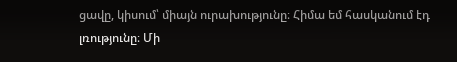ցավը, կիսում՝ միայն ուրախությունը։ Հիմա եմ հասկանում էդ լռությունը։ Մի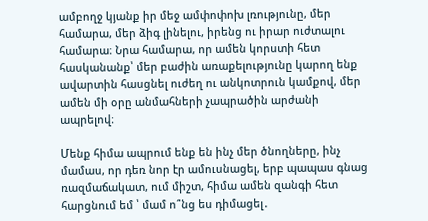ամբողջ կյանք իր մեջ ամփոփոխ լռությունը, մեր համարա, մեր ձիգ լինելու, իրենց ու իրար ուժտալու համարա։ Նրա համարա, որ ամեն կորստի հետ հասկանանք՝ մեր բաժին առաքելությունը կարող ենք ավարտին հասցնել ուժեղ ու անկոտրուն կամքով, մեր ամեն մի օրը անմահների չապրածին արժանի ապրելով։

Մենք հիմա ապրում ենք են ինչ մեր ծնողները, ինչ մամաս, որ դեռ նոր էր ամուսնացել, երբ պապաս գնաց ռազմաճակատ, ում միշտ, հիմա ամեն զանգի հետ հարցնում եմ ՝ մամ ո՞նց ես դիմացել․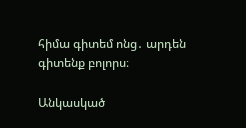հիմա գիտեմ ոնց․ արդեն գիտենք բոլորս։

Անկասկած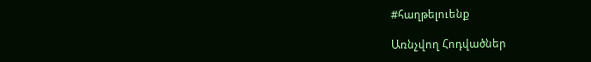#հաղթելուենք

Առնչվող Հոդվածներ